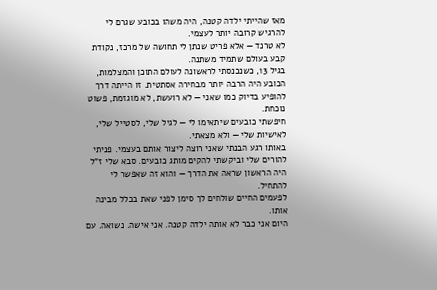מאז שהייתי ילדה קטנה, היה משהו בכובע שגרם לי להרגיש קרובה יותר לעצמי.
לא טרנד — אלא פריט שנתן לי תחושה של מרכז, נקודת קבע בעולם שתמיד משתנה.
בגיל 13, כשנכנסתי לראשונה לעולם התוכן והמצלמות, הכובע היה הרבה יותר מבחירה אסתטית. זו הייתה דרך להופיע בדיוק כמו שאני — לא רועשת, לא מוגזמת, פשוט נוכחת.
חיפשתי כובעים שיתאימו לי — לגיל שלי, לסטייל שלי, לאישיות שלי — ולא מצאתי.
באותו רגע הבנתי שאני רוצה ליצור אותם בעצמי. פניתי להורים שלי וביקשתי להקים מותג כובעים. סבא שלי ז"ל היה הראשון שראה את הדרך — והוא זה שאפשר לי להתחיל.
לפעמים החיים שולחים לך סימן לפני שאת בכלל מבינה אותו.
היום אני כבר לא אותה ילדה קטנה. אני אישה. נשואה. עם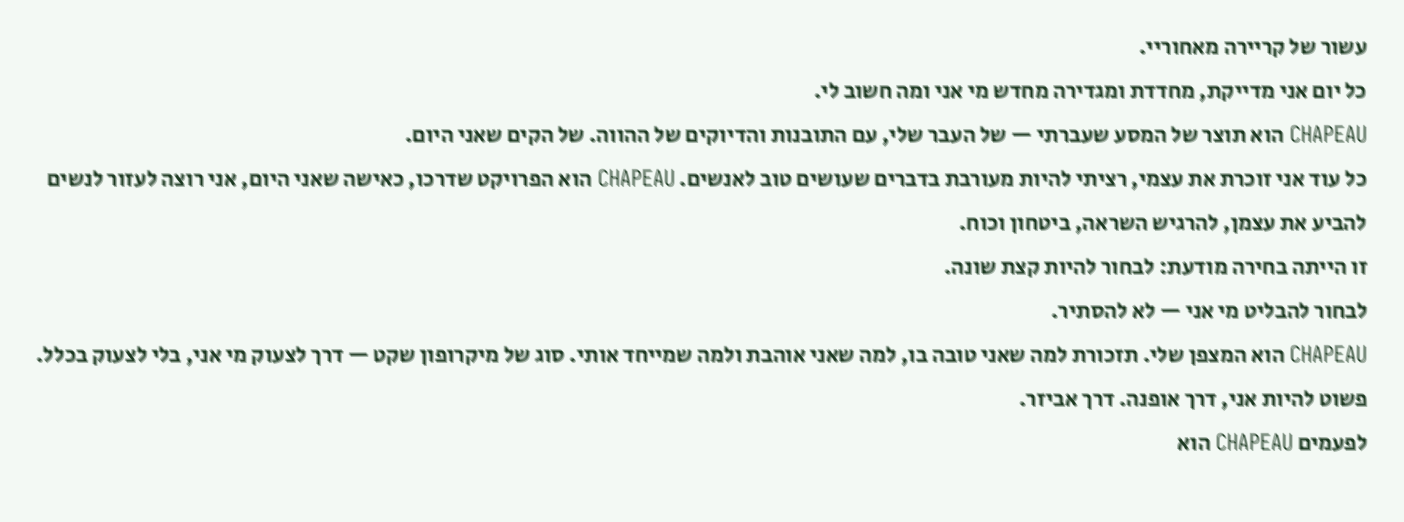עשור של קריירה מאחוריי.
כל יום אני מדייקת, מחדדת ומגדירה מחדש מי אני ומה חשוב לי.
CHAPEAU הוא תוצר של המסע שעברתי — של העבר שלי, עם התובנות והדיוקים של ההווה. של הקים שאני היום.
כל עוד אני זוכרת את עצמי, רציתי להיות מעורבת בדברים שעושים טוב לאנשים. CHAPEAU הוא הפרויקט שדרכו, כאישה שאני היום, אני רוצה לעזור לנשים להביע את עצמן, להרגיש השראה, ביטחון וכוח.
זו הייתה בחירה מודעת: לבחור להיות קצת שונה.
לבחור להבליט מי אני — לא להסתיר.
CHAPEAU הוא המצפן שלי. תזכורת למה שאני טובה בו, למה שאני אוהבת ולמה שמייחד אותי. סוג של מיקרופון שקט — דרך לצעוק מי אני, בלי לצעוק בכלל. פשוט להיות אני, דרך אופנה. דרך אביזר.
לפעמים CHAPEAU הוא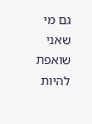גם מי שאני שואפת להיות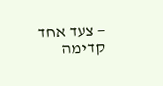— צעד אחד קדימה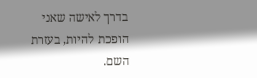בדרך לאישה שאני הופכת להיות, בעזרת השם.